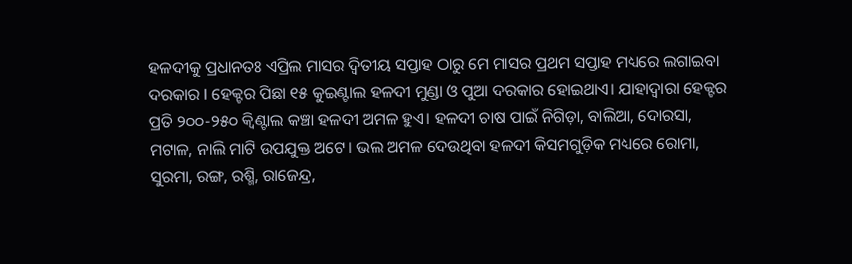ହଳଦୀକୁ ପ୍ରଧାନତଃ ଏପ୍ରିଲ ମାସର ଦ୍ଵିତୀୟ ସପ୍ତାହ ଠାରୁ ମେ ମାସର ପ୍ରଥମ ସପ୍ତାହ ମଧ୍ୟରେ ଲଗାଇବା ଦରକାର l ହେକ୍ଟର ପିଛା ୧୫ କୁଇଣ୍ଟାଲ ହଳଦୀ ମୁଣ୍ଡା ଓ ପୁଆ ଦରକାର ହୋଇଥାଏ। ଯାହାଦ୍ଵାରା ହେକ୍ଟର ପ୍ରତି ୨୦୦-୨୫୦ କ୍ଵିଣ୍ଟାଲ କଞ୍ଚା ହଳଦୀ ଅମଳ ହୁଏ। ହଳଦୀ ଚାଷ ପାଇଁ ନିଗିଡ଼ା, ବାଲିଆ, ଦୋରସା, ମଟାଳ, ନାଲି ମାଟି ଉପଯୁକ୍ତ ଅଟେ। ଭଲ ଅମଳ ଦେଉଥିବା ହଳଦୀ କିସମଗୁଡ଼ିକ ମଧ୍ୟରେ ରୋମା, ସୁରମା, ରଙ୍ଗ, ରଶ୍ମି, ରାଜେନ୍ଦ୍ର,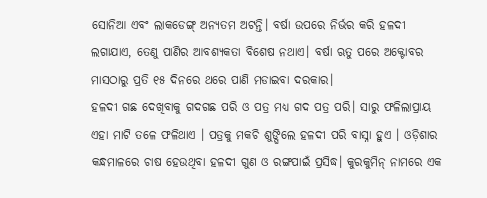ସୋନିଆ ଏବଂ ଲାକଡେଙ୍ଗ୍ ଅନ୍ୟତମ ଅଟନ୍ତି। ବର୍ଷା ଉପରେ ନିର୍ଭର କରି ହଳଦୀ ଲଗାଯାଏ, ତେଣୁ ପାଣିର ଆବଶ୍ୟକତା ବିଶେଷ ନଥାଏ। ବର୍ଷା ଋତୁ ପରେ ଅକ୍ଟୋବର ମାସଠାରୁ ପ୍ରତି ୧୫ ଦିନରେ ଥରେ ପାଣି ମଡାଇବା ଦରକାର।
ହଳଦୀ ଗଛ ଦେଖିବାକୁ ଗଦଗଛ ପରି ଓ ପତ୍ର ମଧ୍ୟ ଗଦ ପତ୍ର ପରି। ସାରୁ ଫଳିଲାପ୍ରାୟ ଏହା ମାଟି ତଳେ ଫଳିଥାଏ । ପତ୍ରକୁ ମକଚି ଶୁଙ୍ଘିଲେ ହଳଦୀ ପରି ବାସ୍ନା ହୁଏ । ଓଡ଼ିଶାର କନ୍ଧମାଳରେ ଚାଷ ହେଉଥିବା ହଳଦୀ ଗୁଣ ଓ ରଙ୍ଗପାଇଁ ପ୍ରସିଦ୍ଧ। କୁରକୁମିନ୍ ନାମରେ ଏକ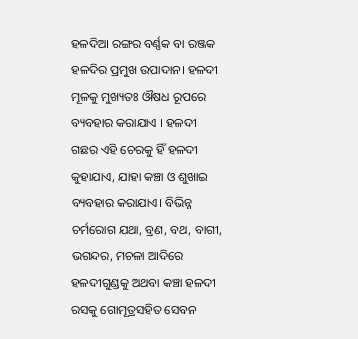ହଳଦିଆ ରଙ୍ଗର ବର୍ଣ୍ଣକ ବା ରଞ୍ଜକ ହଳଦିର ପ୍ରମୁଖ ଉପାଦାନ। ହଳଦୀ ମୂଳକୁ ମୁଖ୍ୟତଃ ଔଷଧ ରୂପରେ ବ୍ୟବହାର କରାଯାଏ । ହଳଦୀ ଗଛର ଏହି ଚେରକୁ ହିଁ ହଳଦୀ କୁହାଯାଏ, ଯାହା କଞ୍ଚା ଓ ଶୁଖାଇ ବ୍ୟବହାର କରାଯାଏ। ବିଭିନ୍ନ ଚର୍ମରୋଗ ଯଥା, ବ୍ରଣ, ବଥ, ବାଗୀ, ଭଗନ୍ଦର, ମଚଳା ଆଦିରେ ହଳଦୀଗୁଣ୍ଡକୁ ଅଥବା କଞ୍ଚା ହଳଦୀ ରସକୁ ଗୋମୂତ୍ରସହିତ ସେବନ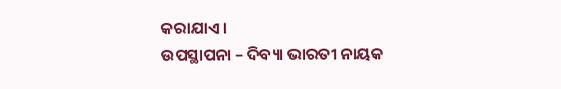କରାଯାଏ।
ଉପସ୍ଥାପନା – ଦିବ୍ୟା ଭାରତୀ ନାୟକ